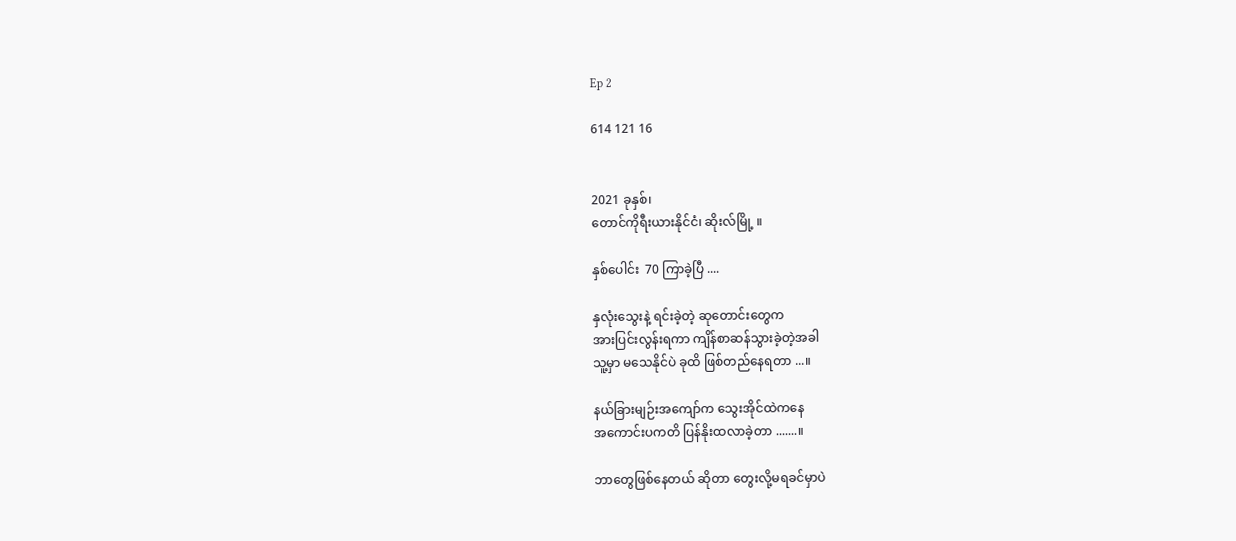Ep 2

614 121 16


2021 ခုနှစ်၊
တောင်ကိုရီးယားနိုင်ငံ၊ ဆိုးလ်မြို့ ။

နှစ်ပေါင်း  70 ကြာခဲ့ပြီ ....

နှလုံးသွေးနဲ့ ရင်းခဲ့တဲ့ ဆုတောင်းတွေက
အားပြင်းလွန်းရကာ ကျိန်စာဆန်သွားခဲ့တဲ့အခါ
သူ့မှာ မသေနိုင်ပဲ ခုထိ ဖြစ်တည်နေရတာ ...။

နယ်ခြားမျဉ်းအကျော်က သွေးအိုင်ထဲကနေ
အကောင်းပကတိ ပြန်နိုးထလာခဲ့တာ .......။

ဘာတွေဖြစ်နေတယ် ဆိုတာ တွေးလို့မရခင်မှာပဲ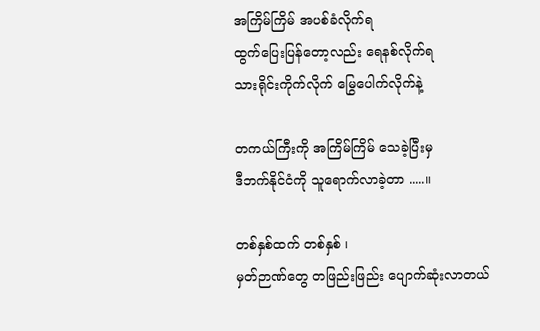အကြိမ်ကြိမ် အပစ်ခံလိုက်ရ
ထွက်ပြေးပြန်တော့လည်း ရေနစ်လိုက်ရ
သားရိုင်းကိုက်လိုက် မြွေပေါက်လိုက်နဲ့

တကယ်ကြီးကို အကြိမ်ကြိမ် သေခဲ့ပြီးမှ
ဒီဘက်နိုင်ငံကို သူရောက်လာခဲ့တာ .....။

တစ်နှစ်ထက် တစ်နှစ် ၊
မှတ်ဉာဏ်တွေ တဖြည်းဖြည်း ပျောက်ဆုံးလာတယ်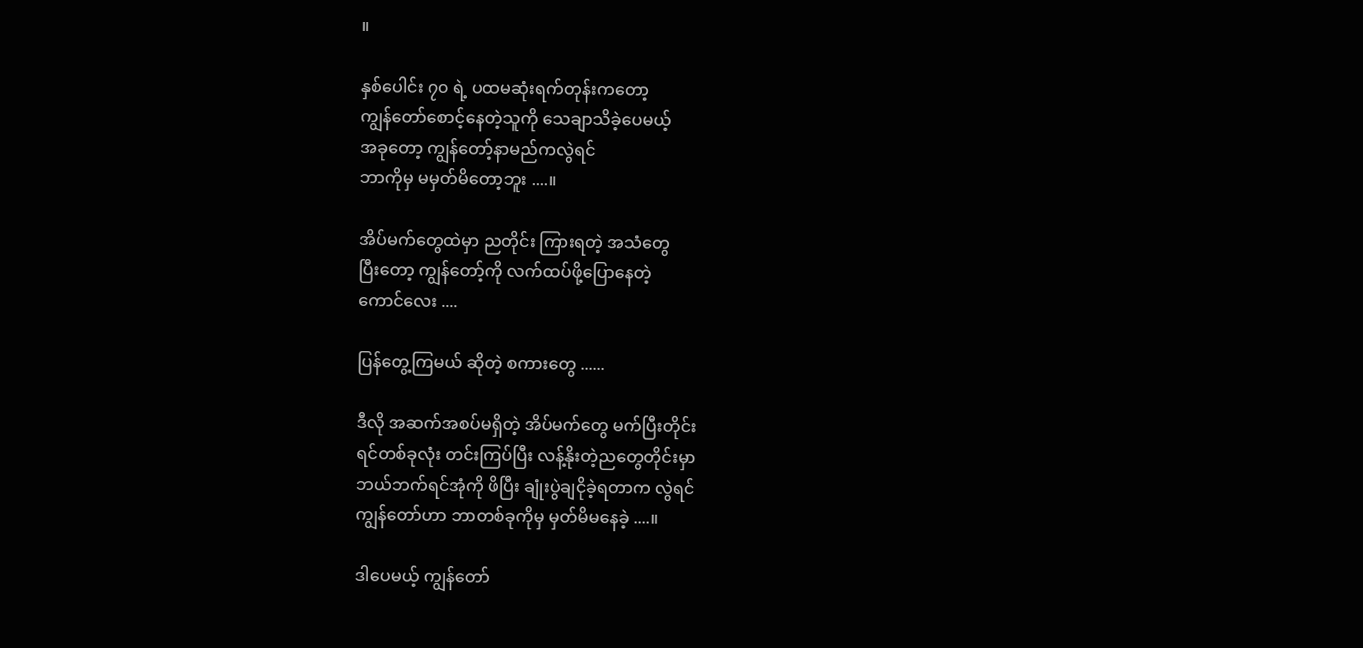။

နှစ်ပေါင်း ၇၀ ရဲ့ ပထမဆုံးရက်တုန်းကတော့
ကျွန်တော်စောင့်နေတဲ့သူကို သေချာသိခဲ့ပေမယ့်
အခုတော့ ကျွန်တော့်နာမည်ကလွဲရင်
ဘာကိုမှ မမှတ်မိတော့ဘူး ....။

အိပ်မက်တွေထဲမှာ ညတိုင်း ကြားရတဲ့ အသံတွေ
ပြီးတော့ ကျွန်တော့်ကို လက်ထပ်ဖို့ပြောနေတဲ့
ကောင်လေး ....

ပြန်တွေ့ကြမယ် ဆိုတဲ့ စကားတွေ ......

ဒီလို အဆက်အစပ်မရှိတဲ့ အိပ်မက်တွေ မက်ပြီးတိုင်း
ရင်တစ်ခုလုံး တင်းကြပ်ပြီး လန့်နိုးတဲ့ညတွေတိုင်းမှာ
ဘယ်ဘက်ရင်အုံကို ဖိပြီး ချုံးပွဲချငိုခဲ့ရတာက လွဲရင်
ကျွန်တော်ဟာ ဘာတစ်ခုကိုမှ မှတ်မိမနေခဲ့ ....။

ဒါပေမယ့် ကျွန်တော်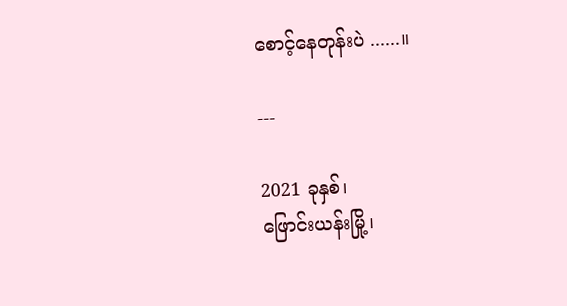စောင့်နေတုန်းပဲ ......။

---

2021 ခုနှစ်၊
ဖြောင်းယန်းမြို့၊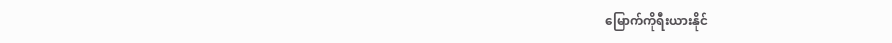မြောက်ကိုရီးယားနိုင်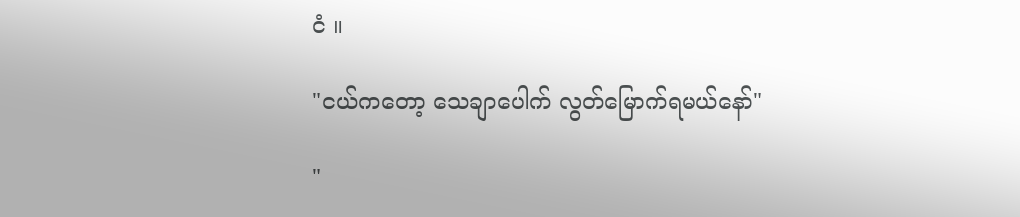ငံ ။

"ငယ်ကတော့ သေချာပေါက် လွတ်မြောက်ရမယ်နော်"

"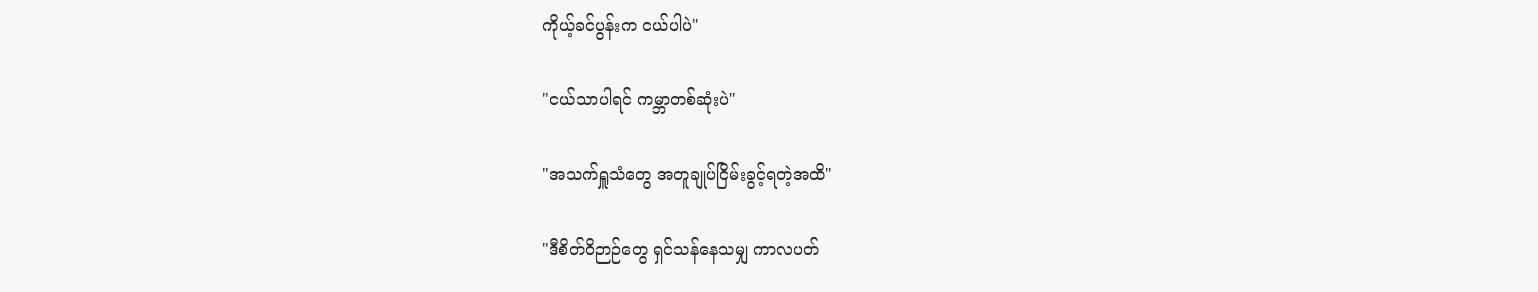ကိုယ့်ခင်ပွန်းက ငယ်ပါပဲ"

"ငယ်သာပါရင် ကမ္ဘာတစ်ဆုံးပဲ"

"အသက်ရှူသံတွေ အတူချုပ်ငြိမ်းခွင့်ရတဲ့အထိ"

"ဒီစိတ်ဝိဉာဉ်တွေ ရှင်သန်နေသမျှ ကာလပတ်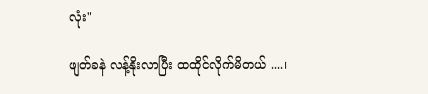လုံး"

ဖျတ်ခနဲ လန့်နိုးလာပြီး ထထိုင်လိုက်မိတယ် ....၊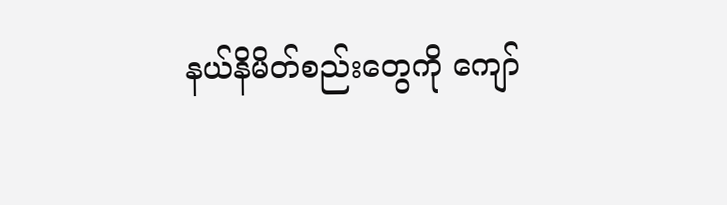နယ်နိမိတ်စည်းတွေကို ကျော်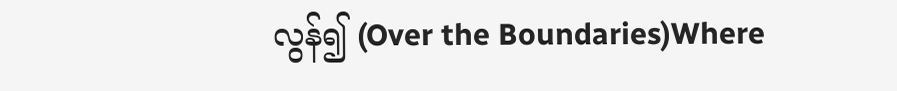လွန်၍ (Over the Boundaries)Where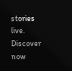stories live. Discover now